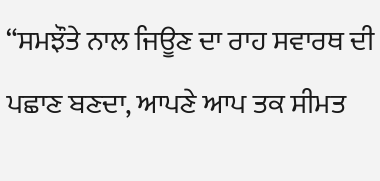“ਸਮਝੌਤੇ ਨਾਲ ਜਿਊਣ ਦਾ ਰਾਹ ਸਵਾਰਥ ਦੀ ਪਛਾਣ ਬਣਦਾ, ਆਪਣੇ ਆਪ ਤਕ ਸੀਮਤ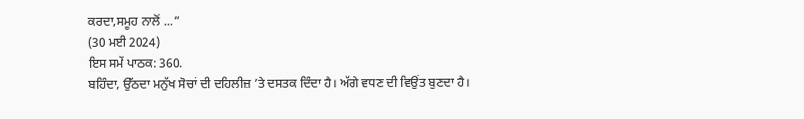ਕਰਦਾ,ਸਮੂਹ ਨਾਲੋਂ ...”
(30 ਮਈ 2024)
ਇਸ ਸਮੇਂ ਪਾਠਕ: 360.
ਬਹਿੰਦਾ, ਉੱਠਦਾ ਮਨੁੱਖ ਸੋਚਾਂ ਦੀ ਦਹਿਲੀਜ਼ ’ਤੇ ਦਸਤਕ ਦਿੰਦਾ ਹੈ। ਅੱਗੇ ਵਧਣ ਦੀ ਵਿਉਂਤ ਬੁਣਦਾ ਹੈ।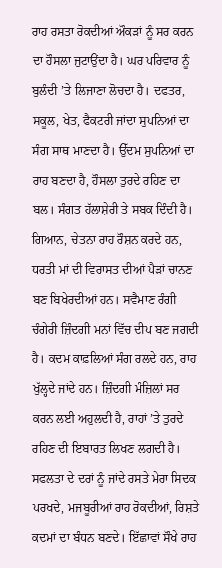ਰਾਹ ਰਸਤਾ ਰੋਕਦੀਆਂ ਔਕੜਾਂ ਨੂੰ ਸਰ ਕਰਨ ਦਾ ਹੌਸਲਾ ਜੁਟਾਉਂਦਾ ਹੈ। ਘਰ ਪਰਿਵਾਰ ਨੂੰ ਬੁਲੰਦੀ ’ਤੇ ਲਿਜਾਣਾ ਲੋਚਦਾ ਹੈ। ਦਫਤਰ, ਸਕੂਲ, ਖੇਤ, ਫੈਕਟਰੀ ਜਾਂਦਾ ਸੁਪਨਿਆਂ ਦਾ ਸੰਗ ਸਾਥ ਮਾਣਦਾ ਹੈ। ਉੱਦਮ ਸੁਪਨਿਆਂ ਦਾ ਰਾਹ ਬਣਦਾ ਹੈ, ਹੌਸਲਾ ਤੁਰਦੇ ਰਹਿਣ ਦਾ ਬਲ। ਸੰਗਤ ਹੱਲਾਸ਼ੇਰੀ ਤੇ ਸਬਕ ਦਿੰਦੀ ਹੈ। ਗਿਆਨ, ਚੇਤਨਾ ਰਾਹ ਰੌਸ਼ਨ ਕਰਦੇ ਹਨ, ਧਰਤੀ ਮਾਂ ਦੀ ਵਿਰਾਸਤ ਦੀਆਂ ਪੈੜਾਂ ਚਾਨਣ ਬਣ ਬਿਖੇਰਦੀਆਂ ਹਨ। ਸਵੈਮਾਣ ਰੰਗੀ ਚੰਗੇਰੀ ਜ਼ਿੰਦਗੀ ਮਨਾਂ ਵਿੱਚ ਦੀਪ ਬਣ ਜਗਦੀ ਹੈ। ਕਦਮ ਕਾਫ਼ਲਿਆਂ ਸੰਗ ਰਲਦੇ ਹਨ, ਰਾਹ ਖੁੱਲ੍ਹਦੇ ਜਾਂਦੇ ਹਨ। ਜ਼ਿੰਦਗੀ ਮੰਜ਼ਿਲਾਂ ਸਰ ਕਰਨ ਲਈ ਅਹੁਲਦੀ ਹੈ, ਰਾਹਾਂ ’ਤੇ ਤੁਰਦੇ ਰਹਿਣ ਦੀ ਇਬਾਰਤ ਲਿਖਣ ਲਗਦੀ ਹੈ।
ਸਫਲਤਾ ਦੇ ਦਰਾਂ ਨੂੰ ਜਾਂਦੇ ਰਸਤੇ ਮੇਰਾ ਸਿਦਕ ਪਰਖਦੇ, ਮਜਬੂਰੀਆਂ ਰਾਹ ਰੋਕਦੀਆਂ, ਰਿਸ਼ਤੇ ਕਦਮਾਂ ਦਾ ਬੰਧਨ ਬਣਦੇ। ਇੱਛਾਵਾਂ ਸੌਖੇ ਰਾਹ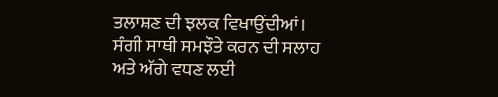ਤਲਾਸ਼ਣ ਦੀ ਝਲਕ ਵਿਖਾਉਂਦੀਆਂ। ਸੰਗੀ ਸਾਥੀ ਸਮਝੌਤੇ ਕਰਨ ਦੀ ਸਲਾਹ ਅਤੇ ਅੱਗੇ ਵਧਣ ਲਈ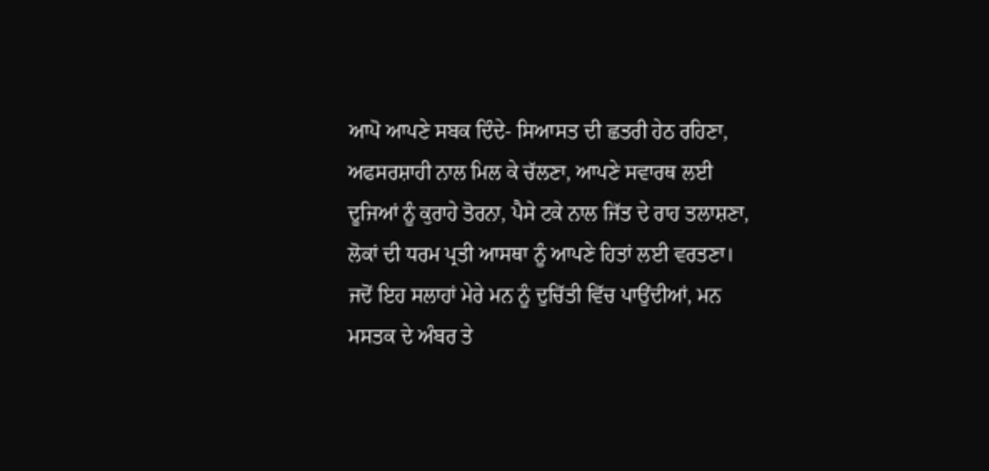ਆਪੋ ਆਪਣੇ ਸਬਕ ਦਿੰਦੇ- ਸਿਆਸਤ ਦੀ ਛਤਰੀ ਹੇਠ ਰਹਿਣਾ, ਅਫਸਰਸ਼ਾਹੀ ਨਾਲ ਮਿਲ ਕੇ ਚੱਲਣਾ, ਆਪਣੇ ਸਵਾਰਥ ਲਈ ਦੂਜਿਆਂ ਨੂੰ ਕੁਰਾਹੇ ਤੋਰਨਾ, ਪੈਸੇ ਟਕੇ ਨਾਲ ਜਿੱਤ ਦੇ ਰਾਹ ਤਲਾਸ਼ਣਾ, ਲੋਕਾਂ ਦੀ ਧਰਮ ਪ੍ਰਤੀ ਆਸਥਾ ਨੂੰ ਆਪਣੇ ਹਿਤਾਂ ਲਈ ਵਰਤਣਾ। ਜਦੋਂ ਇਹ ਸਲਾਹਾਂ ਮੇਰੇ ਮਨ ਨੂੰ ਦੁਚਿੱਤੀ ਵਿੱਚ ਪਾਉਂਦੀਆਂ, ਮਨ ਮਸਤਕ ਦੇ ਅੰਬਰ ਤੇ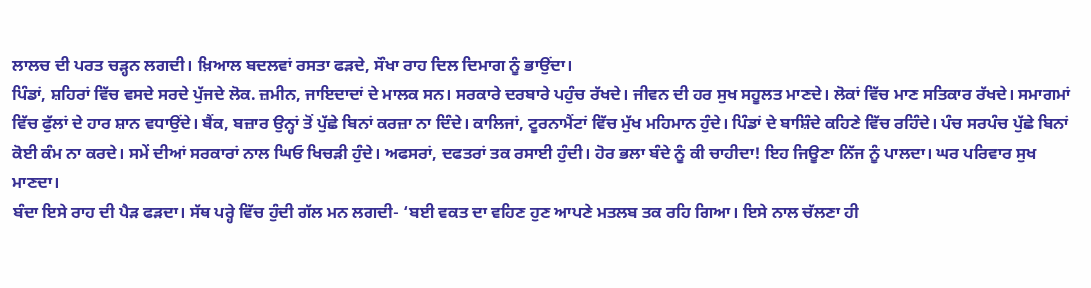ਲਾਲਚ ਦੀ ਪਰਤ ਚੜ੍ਹਨ ਲਗਦੀ। ਖ਼ਿਆਲ ਬਦਲਵਾਂ ਰਸਤਾ ਫੜਦੇ, ਸੌਖਾ ਰਾਹ ਦਿਲ ਦਿਮਾਗ ਨੂੰ ਭਾਉਂਦਾ।
ਪਿੰਡਾਂ, ਸ਼ਹਿਰਾਂ ਵਿੱਚ ਵਸਦੇ ਸਰਦੇ ਪੁੱਜਦੇ ਲੋਕ. ਜ਼ਮੀਨ, ਜਾਇਦਾਦਾਂ ਦੇ ਮਾਲਕ ਸਨ। ਸਰਕਾਰੇ ਦਰਬਾਰੇ ਪਹੁੰਚ ਰੱਖਦੇ। ਜੀਵਨ ਦੀ ਹਰ ਸੁਖ ਸਹੂਲਤ ਮਾਣਦੇ। ਲੋਕਾਂ ਵਿੱਚ ਮਾਣ ਸਤਿਕਾਰ ਰੱਖਦੇ। ਸਮਾਗਮਾਂ ਵਿੱਚ ਫੁੱਲਾਂ ਦੇ ਹਾਰ ਸ਼ਾਨ ਵਧਾਉਂਦੇ। ਬੈਂਕ, ਬਜ਼ਾਰ ਉਨ੍ਹਾਂ ਤੋਂ ਪੁੱਛੇ ਬਿਨਾਂ ਕਰਜ਼ਾ ਨਾ ਦਿੰਦੇ। ਕਾਲਿਜਾਂ, ਟੂਰਨਾਮੈਂਟਾਂ ਵਿੱਚ ਮੁੱਖ ਮਹਿਮਾਨ ਹੁੰਦੇ। ਪਿੰਡਾਂ ਦੇ ਬਾਸ਼ਿੰਦੇ ਕਹਿਣੇ ਵਿੱਚ ਰਹਿੰਦੇ। ਪੰਚ ਸਰਪੰਚ ਪੁੱਛੇ ਬਿਨਾਂ ਕੋਈ ਕੰਮ ਨਾ ਕਰਦੇ। ਸਮੇਂ ਦੀਆਂ ਸਰਕਾਰਾਂ ਨਾਲ ਘਿਓ ਖਿਚੜੀ ਹੁੰਦੇ। ਅਫਸਰਾਂ, ਦਫਤਰਾਂ ਤਕ ਰਸਾਈ ਹੁੰਦੀ। ਹੋਰ ਭਲਾ ਬੰਦੇ ਨੂੰ ਕੀ ਚਾਹੀਦਾ! ਇਹ ਜਿਊਣਾ ਨਿੱਜ ਨੂੰ ਪਾਲਦਾ। ਘਰ ਪਰਿਵਾਰ ਸੁਖ ਮਾਣਦਾ।
ਬੰਦਾ ਇਸੇ ਰਾਹ ਦੀ ਪੈੜ ਫੜਦਾ। ਸੱਥ ਪਰ੍ਹੇ ਵਿੱਚ ਹੁੰਦੀ ਗੱਲ ਮਨ ਲਗਦੀ- ‘ਬਈ ਵਕਤ ਦਾ ਵਹਿਣ ਹੁਣ ਆਪਣੇ ਮਤਲਬ ਤਕ ਰਹਿ ਗਿਆ। ਇਸੇ ਨਾਲ ਚੱਲਣਾ ਹੀ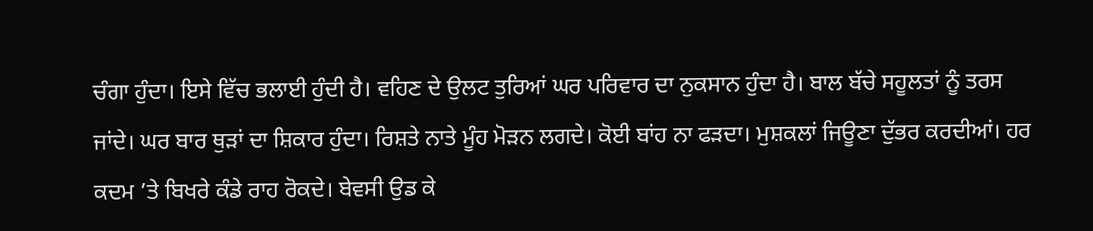ਚੰਗਾ ਹੁੰਦਾ। ਇਸੇ ਵਿੱਚ ਭਲਾਈ ਹੁੰਦੀ ਹੈ। ਵਹਿਣ ਦੇ ਉਲਟ ਤੁਰਿਆਂ ਘਰ ਪਰਿਵਾਰ ਦਾ ਨੁਕਸਾਨ ਹੁੰਦਾ ਹੈ। ਬਾਲ ਬੱਚੇ ਸਹੂਲਤਾਂ ਨੂੰ ਤਰਸ ਜਾਂਦੇ। ਘਰ ਬਾਰ ਥੁੜਾਂ ਦਾ ਸ਼ਿਕਾਰ ਹੁੰਦਾ। ਰਿਸ਼ਤੇ ਨਾਤੇ ਮੂੰਹ ਮੋੜਨ ਲਗਦੇ। ਕੋਈ ਬਾਂਹ ਨਾ ਫੜਦਾ। ਮੁਸ਼ਕਲਾਂ ਜਿਊਣਾ ਦੁੱਭਰ ਕਰਦੀਆਂ। ਹਰ ਕਦਮ ’ਤੇ ਬਿਖਰੇ ਕੰਡੇ ਰਾਹ ਰੋਕਦੇ। ਬੇਵਸੀ ਉਡ ਕੇ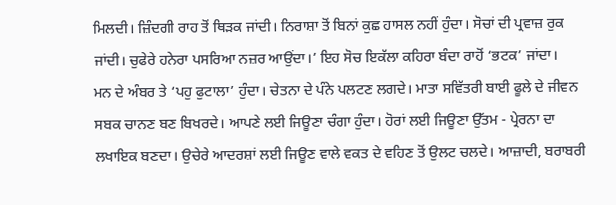ਮਿਲਦੀ। ਜ਼ਿੰਦਗੀ ਰਾਹ ਤੋਂ ਥਿੜਕ ਜਾਂਦੀ। ਨਿਰਾਸ਼ਾ ਤੋਂ ਬਿਨਾਂ ਕੁਛ ਹਾਸਲ ਨਹੀਂ ਹੁੰਦਾ। ਸੋਚਾਂ ਦੀ ਪ੍ਰਵਾਜ਼ ਰੁਕ ਜਾਂਦੀ। ਚੁਫੇਰੇ ਹਨੇਰਾ ਪਸਰਿਆ ਨਜ਼ਰ ਆਉਂਦਾ।’ ਇਹ ਸੋਚ ਇਕੱਲਾ ਕਹਿਰਾ ਬੰਦਾ ਰਾਹੋਂ ‘ਭਟਕ’ ਜਾਂਦਾ।
ਮਨ ਦੇ ਅੰਬਰ ਤੇ ‘ਪਹੁ ਫੁਟਾਲਾ’ ਹੁੰਦਾ। ਚੇਤਨਾ ਦੇ ਪੰਨੇ ਪਲਟਣ ਲਗਦੇ। ਮਾਤਾ ਸਵਿੱਤਰੀ ਬਾਈ ਫੂਲੇ ਦੇ ਜੀਵਨ ਸਬਕ ਚਾਨਣ ਬਣ ਬਿਖਰਦੇ। ਆਪਣੇ ਲਈ ਜਿਊਣਾ ਚੰਗਾ ਹੁੰਦਾ। ਹੋਰਾਂ ਲਈ ਜਿਊਣਾ ਉੱਤਮ - ਪ੍ਰੇਰਨਾ ਦਾ ਲਖਾਇਕ ਬਣਦਾ। ਉਚੇਰੇ ਆਦਰਸ਼ਾਂ ਲਈ ਜਿਊਣ ਵਾਲੇ ਵਕਤ ਦੇ ਵਹਿਣ ਤੋਂ ਉਲਟ ਚਲਦੇ। ਆਜ਼ਾਦੀ, ਬਰਾਬਰੀ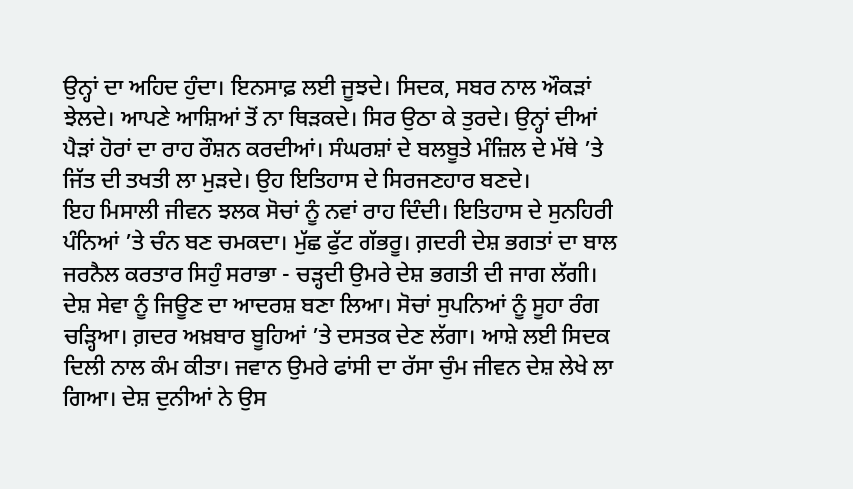ਉਨ੍ਹਾਂ ਦਾ ਅਹਿਦ ਹੁੰਦਾ। ਇਨਸਾਫ਼ ਲਈ ਜੂਝਦੇ। ਸਿਦਕ, ਸਬਰ ਨਾਲ ਔਕੜਾਂ ਝੇਲਦੇ। ਆਪਣੇ ਆਸ਼ਿਆਂ ਤੋਂ ਨਾ ਥਿੜਕਦੇ। ਸਿਰ ਉਠਾ ਕੇ ਤੁਰਦੇ। ਉਨ੍ਹਾਂ ਦੀਆਂ ਪੈੜਾਂ ਹੋਰਾਂ ਦਾ ਰਾਹ ਰੌਸ਼ਨ ਕਰਦੀਆਂ। ਸੰਘਰਸ਼ਾਂ ਦੇ ਬਲਬੂਤੇ ਮੰਜ਼ਿਲ ਦੇ ਮੱਥੇ ’ਤੇ ਜਿੱਤ ਦੀ ਤਖਤੀ ਲਾ ਮੁੜਦੇ। ਉਹ ਇਤਿਹਾਸ ਦੇ ਸਿਰਜਣਹਾਰ ਬਣਦੇ।
ਇਹ ਮਿਸਾਲੀ ਜੀਵਨ ਝਲਕ ਸੋਚਾਂ ਨੂੰ ਨਵਾਂ ਰਾਹ ਦਿੰਦੀ। ਇਤਿਹਾਸ ਦੇ ਸੁਨਹਿਰੀ ਪੰਨਿਆਂ ’ਤੇ ਚੰਨ ਬਣ ਚਮਕਦਾ। ਮੁੱਛ ਫੁੱਟ ਗੱਭਰੂ। ਗ਼ਦਰੀ ਦੇਸ਼ ਭਗਤਾਂ ਦਾ ਬਾਲ ਜਰਨੈਲ ਕਰਤਾਰ ਸਿਹੁੰ ਸਰਾਭਾ - ਚੜ੍ਹਦੀ ਉਮਰੇ ਦੇਸ਼ ਭਗਤੀ ਦੀ ਜਾਗ ਲੱਗੀ। ਦੇਸ਼ ਸੇਵਾ ਨੂੰ ਜਿਊਣ ਦਾ ਆਦਰਸ਼ ਬਣਾ ਲਿਆ। ਸੋਚਾਂ ਸੁਪਨਿਆਂ ਨੂੰ ਸੂਹਾ ਰੰਗ ਚੜ੍ਹਿਆ। ਗ਼ਦਰ ਅਖ਼ਬਾਰ ਬੂਹਿਆਂ ’ਤੇ ਦਸਤਕ ਦੇਣ ਲੱਗਾ। ਆਸ਼ੇ ਲਈ ਸਿਦਕ ਦਿਲੀ ਨਾਲ ਕੰਮ ਕੀਤਾ। ਜਵਾਨ ਉਮਰੇ ਫਾਂਸੀ ਦਾ ਰੱਸਾ ਚੁੰਮ ਜੀਵਨ ਦੇਸ਼ ਲੇਖੇ ਲਾ ਗਿਆ। ਦੇਸ਼ ਦੁਨੀਆਂ ਨੇ ਉਸ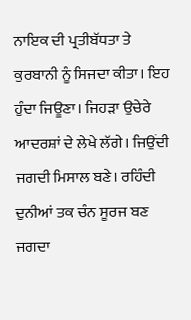ਨਾਇਕ ਦੀ ਪ੍ਰਤੀਬੱਧਤਾ ਤੇ ਕੁਰਬਾਨੀ ਨੂੰ ਸਿਜਦਾ ਕੀਤਾ। ਇਹ ਹੁੰਦਾ ਜਿਊਣਾ। ਜਿਹੜਾ ਉਚੇਰੇ ਆਦਰਸ਼ਾਂ ਦੇ ਲੇਖੇ ਲੱਗੇ। ਜਿਉਂਦੀ ਜਗਦੀ ਮਿਸਾਲ ਬਣੇ। ਰਹਿੰਦੀ ਦੁਨੀਆਂ ਤਕ ਚੰਨ ਸੂਰਜ ਬਣ ਜਗਦਾ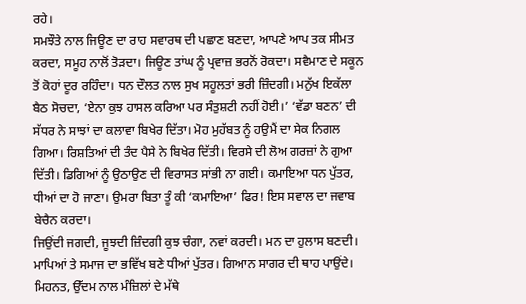ਰਹੇ।
ਸਮਝੌਤੇ ਨਾਲ ਜਿਊਣ ਦਾ ਰਾਹ ਸਵਾਰਥ ਦੀ ਪਛਾਣ ਬਣਦਾ, ਆਪਣੇ ਆਪ ਤਕ ਸੀਮਤ ਕਰਦਾ, ਸਮੂਹ ਨਾਲੋਂ ਤੋੜਦਾ। ਜਿਊਣ ਤਾਂਘ ਨੂੰ ਪ੍ਰਵਾਜ਼ ਭਰਨੋਂ ਰੋਕਦਾ। ਸਵੈਮਾਣ ਦੇ ਸਕੂਨ ਤੋਂ ਕੋਹਾਂ ਦੂਰ ਰਹਿੰਦਾ। ਧਨ ਦੌਲਤ ਨਾਲ ਸੁਖ ਸਹੂਲਤਾਂ ਭਰੀ ਜ਼ਿੰਦਗੀ। ਮਨੁੱਖ ਇਕੱਲਾ ਬੈਠ ਸੋਚਦਾ, ‘ਏਨਾ ਕੁਝ ਹਾਸਲ ਕਰਿਆ ਪਰ ਸੰਤੁਸ਼ਟੀ ਨਹੀਂ ਹੋਈ।’ ‘ਵੱਡਾ ਬਣਨ’ ਦੀ ਸੱਧਰ ਨੇ ਸਾਝਾਂ ਦਾ ਕਲਾਵਾ ਬਿਖੇਰ ਦਿੱਤਾ। ਮੋਹ ਮੁਹੱਬਤ ਨੂੰ ਹਉਮੈਂ ਦਾ ਸੇਕ ਨਿਗਲ ਗਿਆ। ਰਿਸ਼ਤਿਆਂ ਦੀ ਤੰਦ ਪੈਸੇ ਨੇ ਬਿਖੇਰ ਦਿੱਤੀ। ਵਿਰਸੇ ਦੀ ਲੋਅ ਗਰਜ਼ਾਂ ਨੇ ਗੁਆ ਦਿੱਤੀ। ਡਿਗਿਆਂ ਨੂੰ ਉਠਾਉਣ ਦੀ ਵਿਰਾਸਤ ਸਾਂਭੀ ਨਾ ਗਈ। ਕਮਾਇਆ ਧਨ ਪੁੱਤਰ, ਧੀਆਂ ਦਾ ਹੋ ਜਾਣਾ। ਉਮਰਾ ਬਿਤਾ ਤੂੰ ਕੀ ‘ਕਮਾਇਆ’ ਫਿਰ! ਇਸ ਸਵਾਲ ਦਾ ਜਵਾਬ ਬੇਚੈਨ ਕਰਦਾ।
ਜਿਉਂਦੀ ਜਗਦੀ, ਜੂਝਦੀ ਜ਼ਿੰਦਗੀ ਕੁਝ ਚੰਗਾ, ਨਵਾਂ ਕਰਦੀ। ਮਨ ਦਾ ਹੁਲਾਸ ਬਣਦੀ। ਮਾਪਿਆਂ ਤੇ ਸਮਾਜ ਦਾ ਭਵਿੱਖ ਬਣੇ ਧੀਆਂ ਪੁੱਤਰ। ਗਿਆਨ ਸਾਗਰ ਦੀ ਥਾਹ ਪਾਉਂਦੇ। ਮਿਹਨਤ, ਉੱਦਮ ਨਾਲ ਮੰਜ਼ਿਲਾਂ ਦੇ ਮੱਥੇ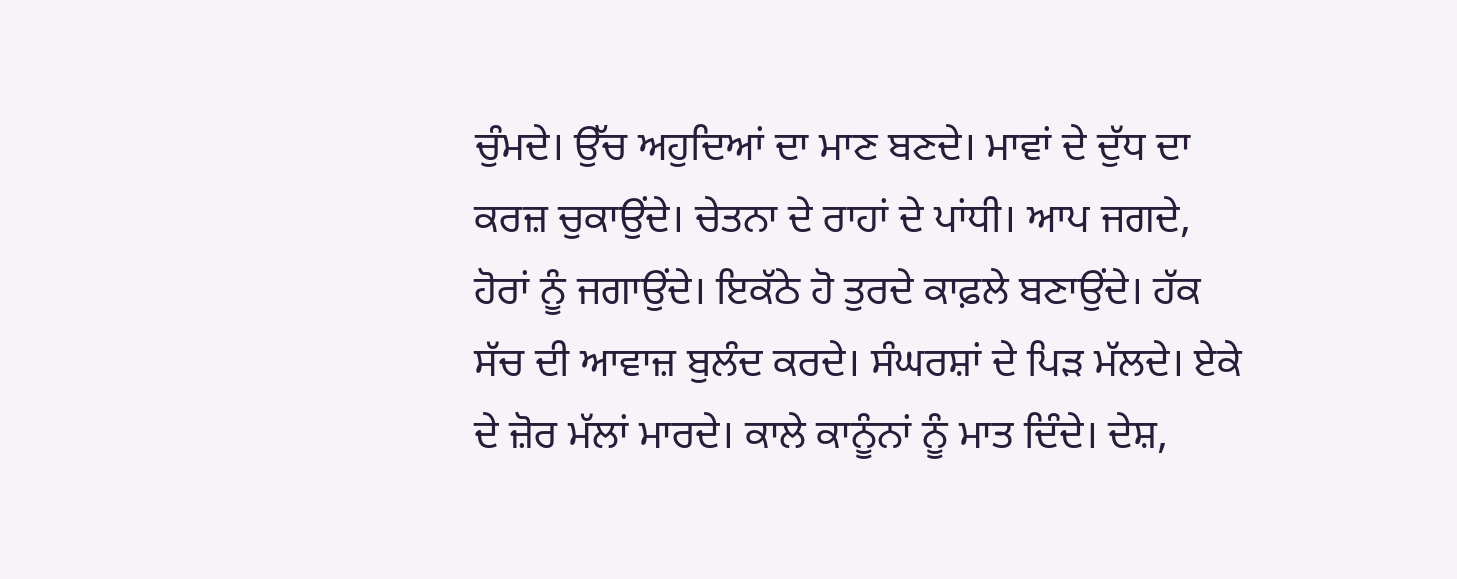ਚੁੰਮਦੇ। ਉੱਚ ਅਹੁਦਿਆਂ ਦਾ ਮਾਣ ਬਣਦੇ। ਮਾਵਾਂ ਦੇ ਦੁੱਧ ਦਾ ਕਰਜ਼ ਚੁਕਾਉਂਦੇ। ਚੇਤਨਾ ਦੇ ਰਾਹਾਂ ਦੇ ਪਾਂਧੀ। ਆਪ ਜਗਦੇ, ਹੋਰਾਂ ਨੂੰ ਜਗਾਉਂਦੇ। ਇਕੱਠੇ ਹੋ ਤੁਰਦੇ ਕਾਫ਼ਲੇ ਬਣਾਉਂਦੇ। ਹੱਕ ਸੱਚ ਦੀ ਆਵਾਜ਼ ਬੁਲੰਦ ਕਰਦੇ। ਸੰਘਰਸ਼ਾਂ ਦੇ ਪਿੜ ਮੱਲਦੇ। ਏਕੇ ਦੇ ਜ਼ੋਰ ਮੱਲਾਂ ਮਾਰਦੇ। ਕਾਲੇ ਕਾਨੂੰਨਾਂ ਨੂੰ ਮਾਤ ਦਿੰਦੇ। ਦੇਸ਼,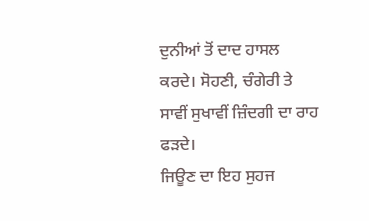ਦੁਨੀਆਂ ਤੋਂ ਦਾਦ ਹਾਸਲ ਕਰਦੇ। ਸੋਹਣੀ, ਚੰਗੇਰੀ ਤੇ ਸਾਵੀਂ ਸੁਖਾਵੀਂ ਜ਼ਿੰਦਗੀ ਦਾ ਰਾਹ ਫੜਦੇ।
ਜਿਊਣ ਦਾ ਇਹ ਸੁਹਜ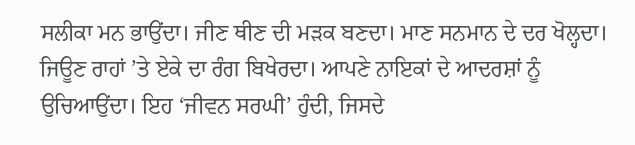ਸਲੀਕਾ ਮਨ ਭਾਉਂਦਾ। ਜੀਣ ਥੀਣ ਦੀ ਮੜਕ ਬਣਦਾ। ਮਾਣ ਸਨਮਾਨ ਦੇ ਦਰ ਖੋਲ੍ਹਦਾ। ਜਿਊਣ ਰਾਹਾਂ ’ਤੇ ਏਕੇ ਦਾ ਰੰਗ ਬਿਖੇਰਦਾ। ਆਪਣੇ ਨਾਇਕਾਂ ਦੇ ਆਦਰਸ਼ਾਂ ਨੂੰ ਉਚਿਆਉਂਦਾ। ਇਹ ‘ਜੀਵਨ ਸਰਘੀ’ ਹੁੰਦੀ, ਜਿਸਦੇ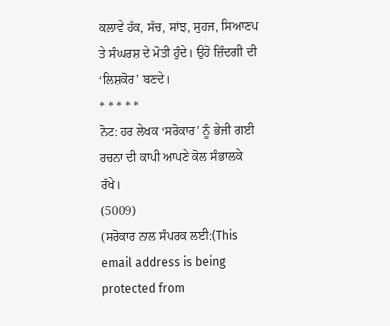ਕਲਾਵੇ ਹੱਕ, ਸੱਚ, ਸਾਂਝ, ਸੁਹਜ, ਸਿਆਣਪ ਤੇ ਸੰਘਰਸ਼ ਦੇ ਮੋਤੀ ਹੁੰਦੇ। ਉਹੋ ਜ਼ਿੰਦਗੀ ਦੀ ‘ਲਿਸ਼ਕੋਰ’ ਬਣਦੇ।
* * * * *
ਨੋਟ: ਹਰ ਲੇਖਕ ‘ਸਰੋਕਾਰ’ ਨੂੰ ਭੇਜੀ ਗਈ ਰਚਨਾ ਦੀ ਕਾਪੀ ਆਪਣੇ ਕੋਲ ਸੰਭਾਲਕੇ ਰੱਖੇ।
(5009)
(ਸਰੋਕਾਰ ਨਾਲ ਸੰਪਰਕ ਲਈ:(This email address is being protected from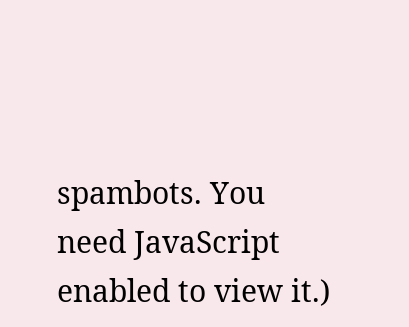spambots. You need JavaScript enabled to view it.)